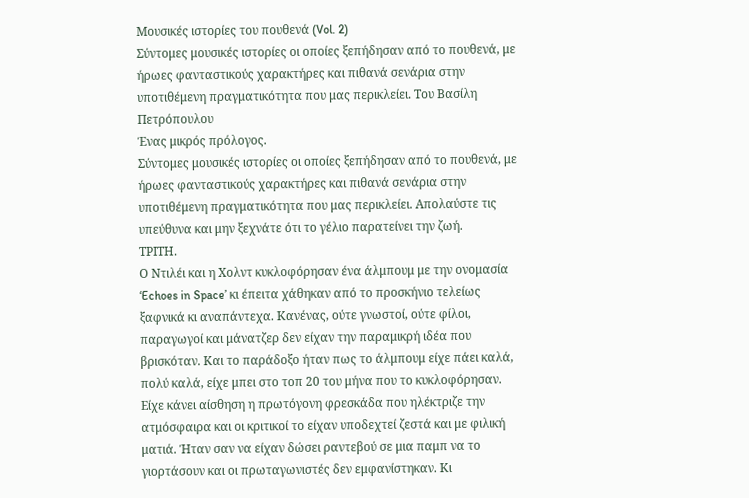Μουσικές ιστορίες του πουθενά (Vol. 2)
Σύντομες μουσικές ιστορίες οι οποίες ξεπήδησαν από το πουθενά, με ήρωες φανταστικούς χαρακτήρες και πιθανά σενάρια στην υποτιθέμενη πραγματικότητα που μας περικλείει. Του Βασίλη Πετρόπουλου
Ένας μικρός πρόλογος.
Σύντομες μουσικές ιστορίες οι οποίες ξεπήδησαν από το πουθενά, με ήρωες φανταστικούς χαρακτήρες και πιθανά σενάρια στην υποτιθέμενη πραγματικότητα που μας περικλείει. Απολαύστε τις υπεύθυνα και μην ξεχνάτε ότι το γέλιο παρατείνει την ζωή.
ΤΡΙΤΗ.
Ο Ντιλέι και η Χολντ κυκλοφόρησαν ένα άλμπουμ με την ονομασία ‘Echoes in Space’ κι έπειτα χάθηκαν από το προσκήνιο τελείως ξαφνικά κι αναπάντεχα. Κανένας, ούτε γνωστοί, ούτε φίλοι, παραγωγοί και μάνατζερ δεν είχαν την παραμικρή ιδέα που βρισκόταν. Και το παράδοξο ήταν πως το άλμπουμ είχε πάει καλά, πολύ καλά, είχε μπει στο τοπ 20 του μήνα που το κυκλοφόρησαν. Είχε κάνει αίσθηση η πρωτόγονη φρεσκάδα που ηλέκτριζε την ατμόσφαιρα και οι κριτικοί το είχαν υποδεχτεί ζεστά και με φιλική ματιά. Ήταν σαν να είχαν δώσει ραντεβού σε μια παμπ να το γιορτάσουν και οι πρωταγωνιστές δεν εμφανίστηκαν. Κι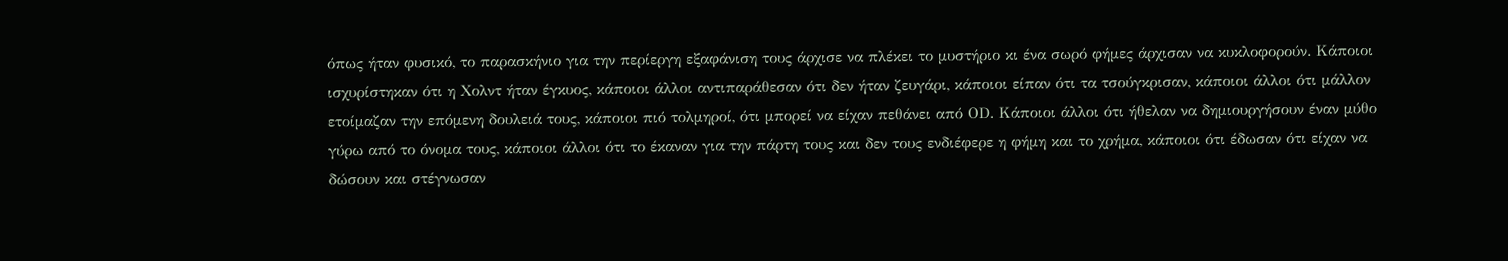όπως ήταν φυσικό, το παρασκήνιο για την περίεργη εξαφάνιση τους άρχισε να πλέκει το μυστήριο κι ένα σωρό φήμες άρχισαν να κυκλοφορούν. Κάποιοι ισχυρίστηκαν ότι η Χολντ ήταν έγκυος, κάποιοι άλλοι αντιπαράθεσαν ότι δεν ήταν ζευγάρι, κάποιοι είπαν ότι τα τσούγκρισαν, κάποιοι άλλοι ότι μάλλον ετοίμαζαν την επόμενη δουλειά τους, κάποιοι πιό τολμηροί, ότι μπορεί να είχαν πεθάνει από ΟD. Κάποιοι άλλοι ότι ήθελαν να δημιουργήσουν έναν μύθο γύρω από το όνομα τους, κάποιοι άλλοι ότι το έκαναν για την πάρτη τους και δεν τους ενδιέφερε η φήμη και το χρήμα, κάποιοι ότι έδωσαν ότι είχαν να δώσουν και στέγνωσαν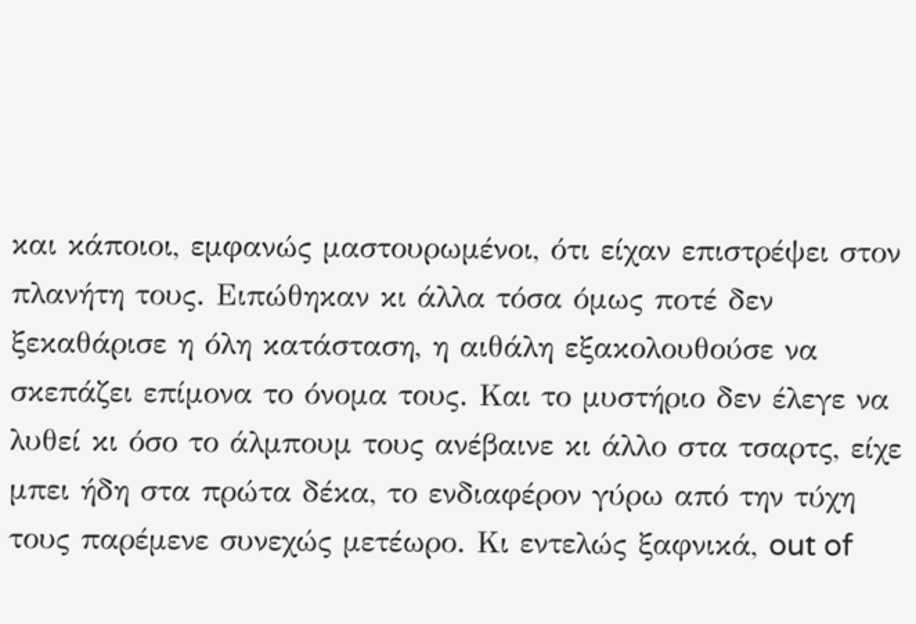και κάποιοι, εμφανώς μαστουρωμένοι, ότι είχαν επιστρέψει στον πλανήτη τους. Ειπώθηκαν κι άλλα τόσα όμως ποτέ δεν ξεκαθάρισε η όλη κατάσταση, η αιθάλη εξακολουθούσε να σκεπάζει επίμονα το όνομα τους. Και το μυστήριο δεν έλεγε να λυθεί κι όσο το άλμπουμ τους ανέβαινε κι άλλο στα τσαρτς, είχε μπει ήδη στα πρώτα δέκα, το ενδιαφέρον γύρω από την τύχη τους παρέμενε συνεχώς μετέωρο. Κι εντελώς ξαφνικά, out of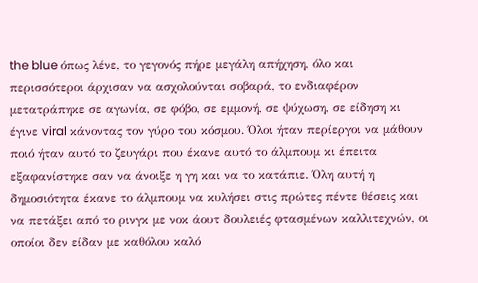the blue όπως λένε, το γεγονός πήρε μεγάλη απήχηση, όλο και περισσότεροι άρχισαν να ασχολούνται σοβαρά, το ενδιαφέρον μετατράπηκε σε αγωνία, σε φόβο, σε εμμονή, σε ψύχωση, σε είδηση κι έγινε viral κάνοντας τον γύρο του κόσμου. Όλοι ήταν περίεργοι να μάθουν ποιό ήταν αυτό το ζευγάρι που έκανε αυτό το άλμπουμ κι έπειτα εξαφανίστηκε σαν να άνοιξε η γη και να το κατάπιε. Όλη αυτή η δημοσιότητα έκανε το άλμπουμ να κυλήσει στις πρώτες πέντε θέσεις και να πετάξει από το ρινγκ με νοκ άουτ δουλειές φτασμένων καλλιτεχνών, οι οποίοι δεν είδαν με καθόλου καλό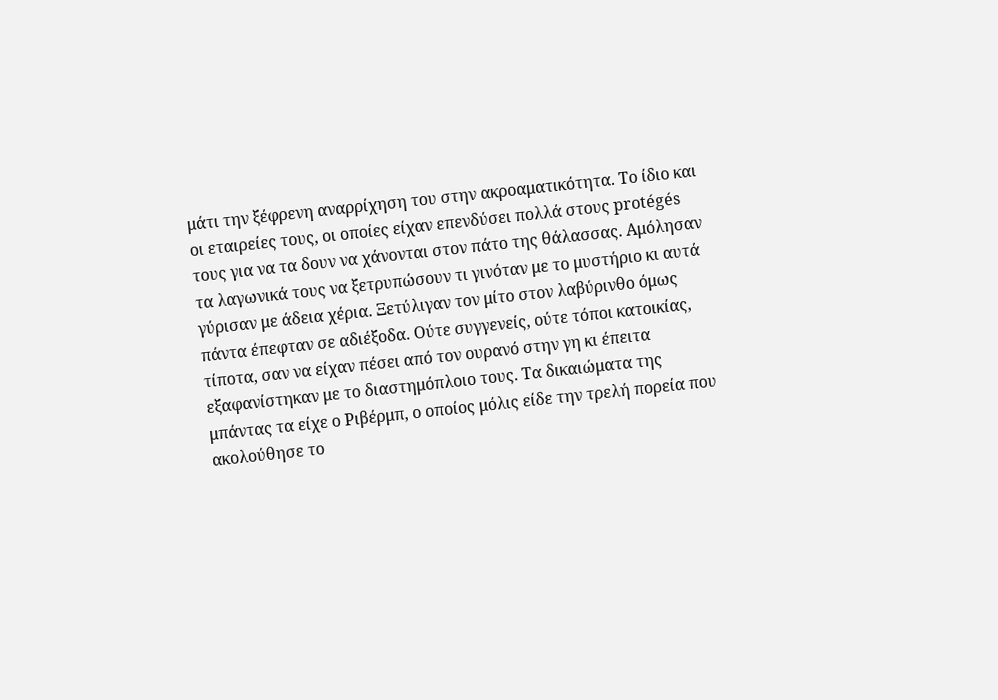μάτι την ξέφρενη αναρρίχηση του στην ακροαματικότητα. Το ίδιο και οι εταιρείες τους, οι οποίες είχαν επενδύσει πολλά στους protégés τους για να τα δουν να χάνονται στον πάτο της θάλασσας. Αμόλησαν τα λαγωνικά τους να ξετρυπώσουν τι γινόταν με το μυστήριο κι αυτά γύρισαν με άδεια χέρια. Ξετύλιγαν τον μίτο στον λαβύρινθο όμως πάντα έπεφταν σε αδιέξοδα. Ούτε συγγενείς, ούτε τόποι κατοικίας, τίποτα, σαν να είχαν πέσει από τον ουρανό στην γη κι έπειτα εξαφανίστηκαν με το διαστημόπλοιο τους. Tα δικαιώματα της μπάντας τα είχε ο Ριβέρμπ, ο οποίος μόλις είδε την τρελή πορεία που ακολούθησε το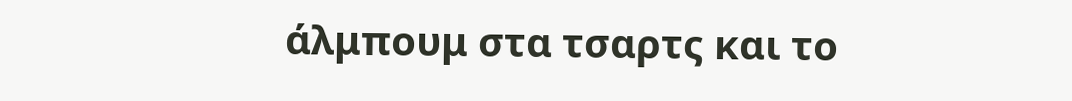άλμπουμ στα τσαρτς και το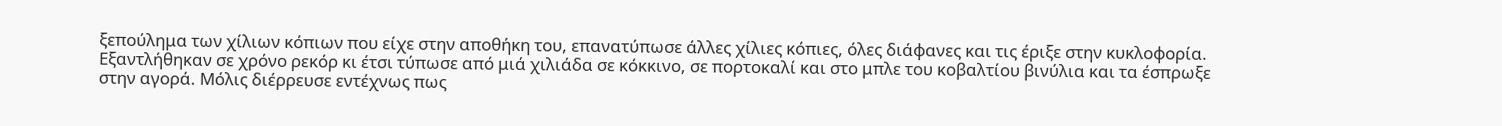ξεπούλημα των χίλιων κόπιων που είχε στην αποθήκη του, επανατύπωσε άλλες χίλιες κόπιες, όλες διάφανες και τις έριξε στην κυκλοφορία. Εξαντλήθηκαν σε χρόνο ρεκόρ κι έτσι τύπωσε από μιά χιλιάδα σε κόκκινο, σε πορτοκαλί και στο μπλε του κοβαλτίου βινύλια και τα έσπρωξε στην αγορά. Μόλις διέρρευσε εντέχνως πως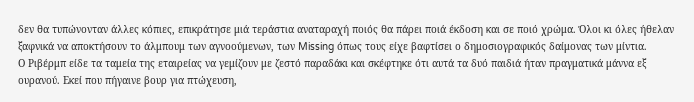δεν θα τυπώνονταν άλλες κόπιες, επικράτησε μιά τεράστια αναταραχή ποιός θα πάρει ποιά έκδοση και σε ποιό χρώμα. Όλοι κι όλες ήθελαν ξαφνικά να αποκτήσουν το άλμπουμ των αγνοούμενων, των Missing όπως τους είχε βαφτίσει ο δημοσιογραφικός δαίμονας των μίντια.
Ο Ριβέρμπ είδε τα ταμεία της εταιρείας να γεμίζουν με ζεστό παραδάκι και σκέφτηκε ότι αυτά τα δυό παιδιά ήταν πραγματικά μάννα εξ ουρανού. Εκεί που πήγαινε βουρ για πτώχευση,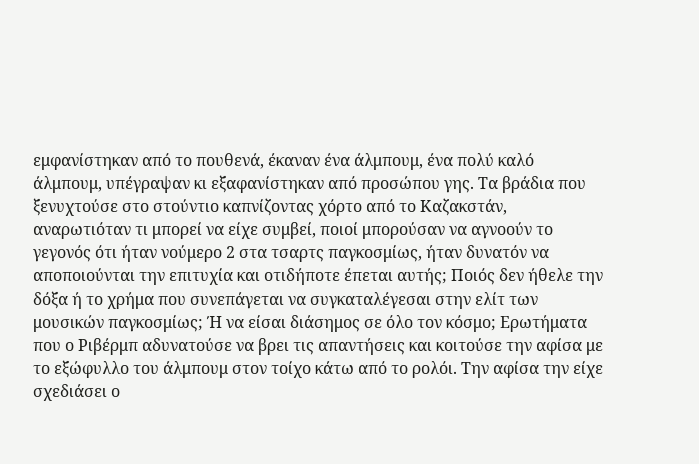εμφανίστηκαν από το πουθενά, έκαναν ένα άλμπουμ, ένα πολύ καλό άλμπουμ, υπέγραψαν κι εξαφανίστηκαν από προσώπου γης. Τα βράδια που ξενυχτούσε στο στούντιο καπνίζοντας χόρτο από το Καζακστάν, αναρωτιόταν τι μπορεί να είχε συμβεί, ποιοί μπορούσαν να αγνοούν το γεγονός ότι ήταν νούμερο 2 στα τσαρτς παγκοσμίως, ήταν δυνατόν να αποποιούνται την επιτυχία και οτιδήποτε έπεται αυτής; Ποιός δεν ήθελε την δόξα ή το χρήμα που συνεπάγεται να συγκαταλέγεσαι στην ελίτ των μουσικών παγκοσμίως; Ή να είσαι διάσημος σε όλο τον κόσμο; Ερωτήματα που ο Ριβέρμπ αδυνατούσε να βρει τις απαντήσεις και κοιτούσε την αφίσα με το εξώφυλλο του άλμπουμ στον τοίχο κάτω από το ρολόι. Την αφίσα την είχε σχεδιάσει ο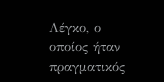Λέγκο, ο οποίος ήταν πραγματικός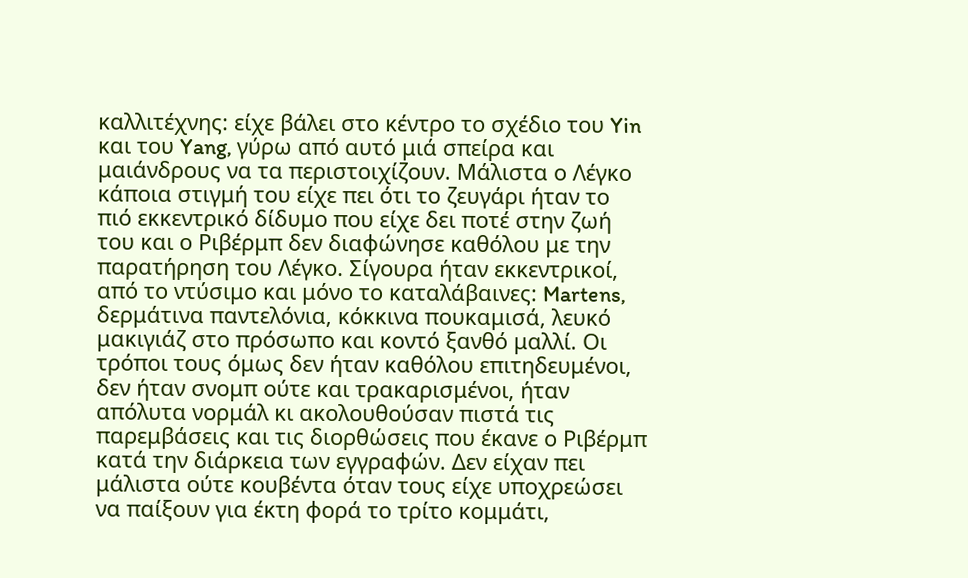καλλιτέχνης: είχε βάλει στο κέντρο το σχέδιο του Yin και του Yang, γύρω από αυτό μιά σπείρα και μαιάνδρους να τα περιστοιχίζουν. Μάλιστα ο Λέγκο κάποια στιγμή του είχε πει ότι το ζευγάρι ήταν το πιό εκκεντρικό δίδυμο που είχε δει ποτέ στην ζωή του και ο Ριβέρμπ δεν διαφώνησε καθόλου με την παρατήρηση του Λέγκο. Σίγουρα ήταν εκκεντρικοί, από το ντύσιμο και μόνο το καταλάβαινες: Martens, δερμάτινα παντελόνια, κόκκινα πουκαμισά, λευκό μακιγιάζ στο πρόσωπο και κοντό ξανθό μαλλί. Οι τρόποι τους όμως δεν ήταν καθόλου επιτηδευμένοι, δεν ήταν σνομπ ούτε και τρακαρισμένοι, ήταν απόλυτα νορμάλ κι ακολουθούσαν πιστά τις παρεμβάσεις και τις διορθώσεις που έκανε ο Ριβέρμπ κατά την διάρκεια των εγγραφών. Δεν είχαν πει μάλιστα ούτε κουβέντα όταν τους είχε υποχρεώσει να παίξουν για έκτη φορά το τρίτο κομμάτι,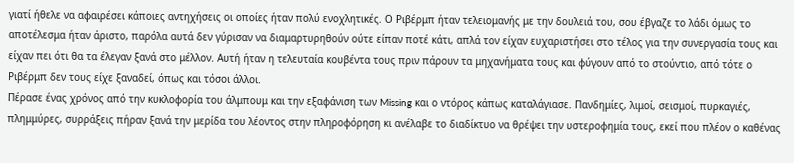γιατί ήθελε να αφαιρέσει κάποιες αντηχήσεις οι οποίες ήταν πολύ ενοχλητικές. Ο Ριβέρμπ ήταν τελειομανής με την δουλειά του, σου έβγαζε το λάδι όμως το αποτέλεσμα ήταν άριστο, παρόλα αυτά δεν γύρισαν να διαμαρτυρηθούν ούτε είπαν ποτέ κάτι, απλά τον είχαν ευχαριστήσει στο τέλος για την συνεργασία τους και είχαν πει ότι θα τα έλεγαν ξανά στο μέλλον. Αυτή ήταν η τελευταία κουβέντα τους πριν πάρουν τα μηχανήματα τους και φύγουν από το στούντιο, από τότε ο Ριβέρμπ δεν τους είχε ξαναδεί, όπως και τόσοι άλλοι.
Πέρασε ένας χρόνος από την κυκλοφορία του άλμπουμ και την εξαφάνιση των Missing και ο ντόρος κάπως καταλάγιασε. Πανδημίες, λιμοί, σεισμοί, πυρκαγιές, πλημμύρες, συρράξεις πήραν ξανά την μερίδα του λέοντος στην πληροφόρηση κι ανέλαβε το διαδίκτυο να θρέψει την υστεροφημία τους, εκεί που πλέον ο καθένας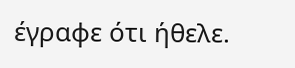έγραφε ότι ήθελε.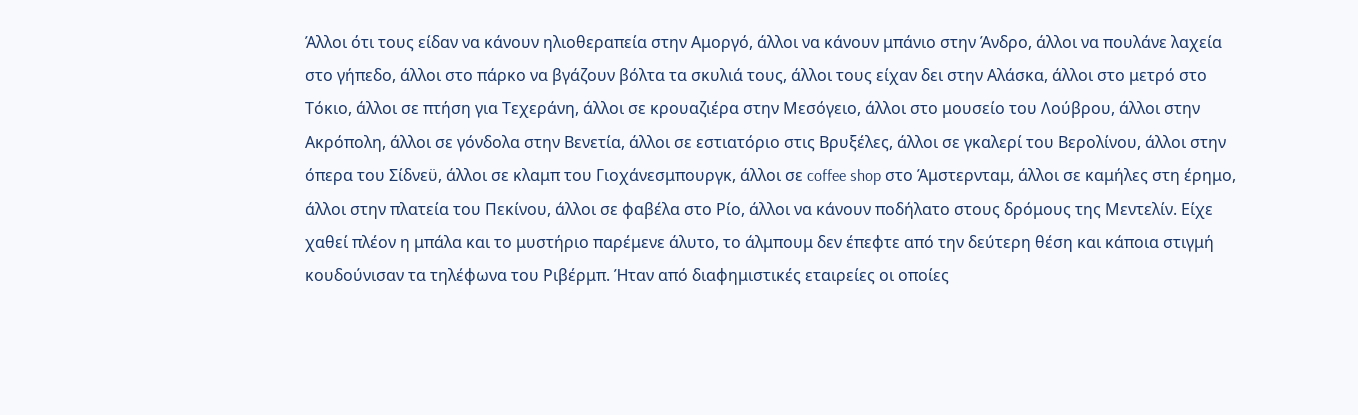Άλλοι ότι τους είδαν να κάνουν ηλιοθεραπεία στην Αμοργό, άλλοι να κάνουν μπάνιο στην Άνδρο, άλλοι να πουλάνε λαχεία στο γήπεδο, άλλοι στο πάρκο να βγάζουν βόλτα τα σκυλιά τους, άλλοι τους είχαν δει στην Αλάσκα, άλλοι στο μετρό στο Τόκιο, άλλοι σε πτήση για Τεχεράνη, άλλοι σε κρουαζιέρα στην Μεσόγειο, άλλοι στο μουσείο του Λούβρου, άλλοι στην Ακρόπολη, άλλοι σε γόνδολα στην Βενετία, άλλοι σε εστιατόριο στις Βρυξέλες, άλλοι σε γκαλερί του Βερολίνου, άλλοι στην όπερα του Σίδνεϋ, άλλοι σε κλαμπ του Γιοχάνεσμπουργκ, άλλοι σε coffee shop στο Άμστερνταμ, άλλοι σε καμήλες στη έρημο, άλλοι στην πλατεία του Πεκίνου, άλλοι σε φαβέλα στο Ρίο, άλλοι να κάνουν ποδήλατο στους δρόμους της Μεντελίν. Είχε χαθεί πλέον η μπάλα και το μυστήριο παρέμενε άλυτο, το άλμπουμ δεν έπεφτε από την δεύτερη θέση και κάποια στιγμή κουδούνισαν τα τηλέφωνα του Ριβέρμπ. Ήταν από διαφημιστικές εταιρείες οι οποίες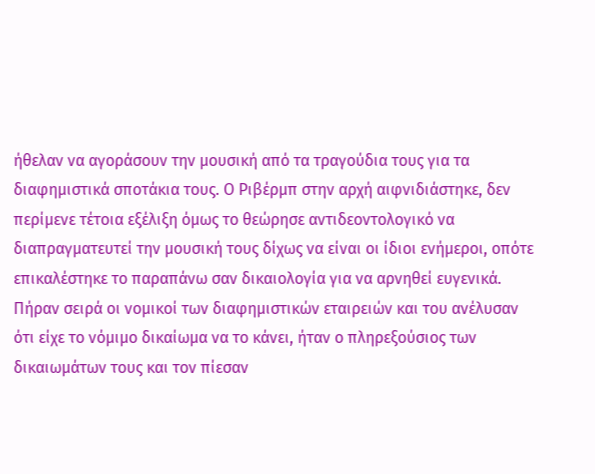ήθελαν να αγοράσουν την μουσική από τα τραγούδια τους για τα διαφημιστικά σποτάκια τους. Ο Ριβέρμπ στην αρχή αιφνιδιάστηκε, δεν περίμενε τέτοια εξέλιξη όμως το θεώρησε αντιδεοντολογικό να διαπραγματευτεί την μουσική τους δίχως να είναι οι ίδιοι ενήμεροι, οπότε επικαλέστηκε το παραπάνω σαν δικαιολογία για να αρνηθεί ευγενικά. Πήραν σειρά οι νομικοί των διαφημιστικών εταιρειών και του ανέλυσαν ότι είχε το νόμιμο δικαίωμα να το κάνει, ήταν ο πληρεξούσιος των δικαιωμάτων τους και τον πίεσαν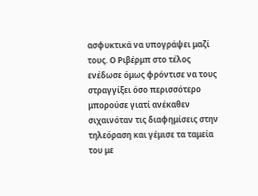ασφυκτικά να υπογράψει μαζί τους. Ο Ριβέρμπ στο τέλος ενέδωσε όμως φρόντισε να τους στραγγίξει όσο περισσότερο μπορούσε γιατί ανέκαθεν σιχαινόταν τις διαφημίσεις στην τηλεόραση και γέμισε τα ταμεία του με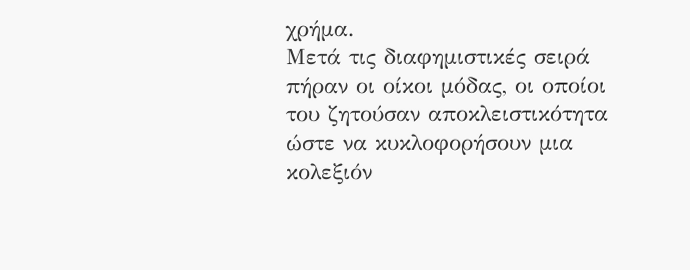χρήμα.
Μετά τις διαφημιστικές σειρά πήραν οι οίκοι μόδας, οι οποίοι του ζητούσαν αποκλειστικότητα ώστε να κυκλοφορήσουν μια κολεξιόν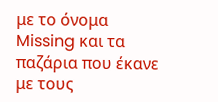με το όνομα Missing και τα παζάρια που έκανε με τους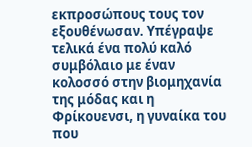εκπροσώπους τους τον εξουθένωσαν. Υπέγραψε τελικά ένα πολύ καλό συμβόλαιο με έναν κολοσσό στην βιομηχανία της μόδας και η Φρίκουενσι, η γυναίκα του που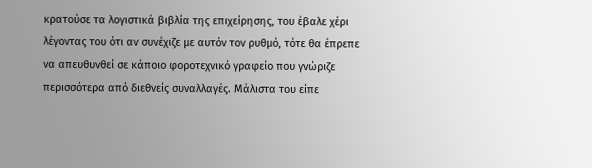κρατούσε τα λογιστικά βιβλία της επιχείρησης, του έβαλε χέρι λέγοντας του ότι αν συνέχιζε με αυτόν τον ρυθμό, τότε θα έπρεπε να απευθυνθεί σε κάποιο φοροτεχνικό γραφείο που γνώριζε περισσότερα από διεθνείς συναλλαγές. Μάλιστα του είπε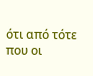ότι από τότε που οι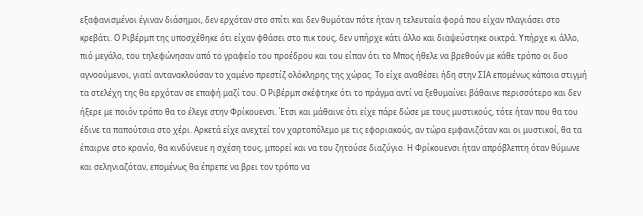εξαφανισμένοι έγιναν διάσημοι, δεν ερχόταν στο σπίτι και δεν θυμόταν πότε ήταν η τελευταία φορά που είχαν πλαγιάσει στο κρεβάτι. Ο Ριβέρμπ της υποσχέθηκε ότι είχαν φθάσει στο πικ τους, δεν υπήρχε κάτι άλλο και διαψεύστηκε οικτρά. Υπήρχε κι άλλο, πιό μεγάλο, του τηλεφώνησαν από το γραφείο του προέδρου και του είπαν ότι το Μπος ήθελε να βρεθούν με κάθε τρόπο οι δυο αγνοούμενοι, γιατί αντανακλούσαν το χαμένο πρεστίζ ολόκληρης της χώρας. Το είχε αναθέσει ήδη στην ΣΙΑ επομένως κάποια στιγμή τα στελέχη της θα ερχόταν σε επαφή μαζί του. Ο Ριβέρμπ σκέφτηκε ότι το πράγμα αντί να ξεθυμαίνει βάθαινε περισσότερο και δεν ήξερε με ποιόν τρόπο θα το έλεγε στην Φρίκουενσι. Έτσι και μάθαινε ότι είχε πάρε δώσε με τους μυστικούς, τότε ήταν που θα του έδινε τα παπούτσια στο χέρι. Αρκετά είχε ανεχτεί τον χαρτοπόλεμο με τις εφοριακούς, αν τώρα εμφανιζόταν και οι μυστικοί, θα τα έπαιρνε στο κρανίο, θα κινδύνευε η σχέση τους, μπορεί και να του ζητούσε διαζύγιο. Η Φρίκουενσι ήταν απρόβλεπτη όταν θύμωνε και σεληνιαζόταν, επομένως θα έπρεπε να βρει τον τρόπο να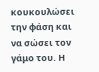κουκουλώσει την φάση και να σώσει τον γάμο του. Η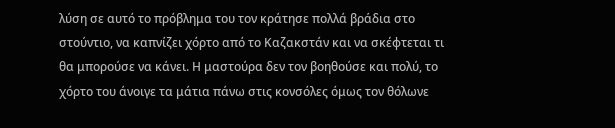λύση σε αυτό το πρόβλημα του τον κράτησε πολλά βράδια στο στούντιο, να καπνίζει χόρτο από το Καζακστάν και να σκέφτεται τι θα μπορούσε να κάνει. Η μαστούρα δεν τον βοηθούσε και πολύ, το χόρτο του άνοιγε τα μάτια πάνω στις κονσόλες όμως τον θόλωνε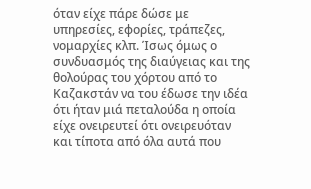όταν είχε πάρε δώσε με υπηρεσίες, εφορίες, τράπεζες, νομαρχίες κλπ. Ίσως όμως ο συνδυασμός της διαύγειας και της θολούρας του χόρτου από το Καζακστάν να του έδωσε την ιδέα ότι ήταν μιά πεταλούδα η οποία είχε ονειρευτεί ότι ονειρευόταν και τίποτα από όλα αυτά που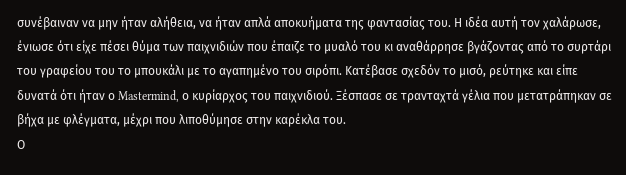συνέβαιναν να μην ήταν αλήθεια, να ήταν απλά αποκυήματα της φαντασίας του. Η ιδέα αυτή τον χαλάρωσε, ένιωσε ότι είχε πέσει θύμα των παιχνιδιών που έπαιζε το μυαλό του κι αναθάρρησε βγάζοντας από το συρτάρι του γραφείου του το μπουκάλι με το αγαπημένο του σιρόπι. Κατέβασε σχεδόν το μισό, ρεύτηκε και είπε δυνατά ότι ήταν ο Mastermind, ο κυρίαρχος του παιχνιδιού. Ξέσπασε σε τρανταχτά γέλια που μετατράπηκαν σε βήχα με φλέγματα, μέχρι που λιποθύμησε στην καρέκλα του.
Ο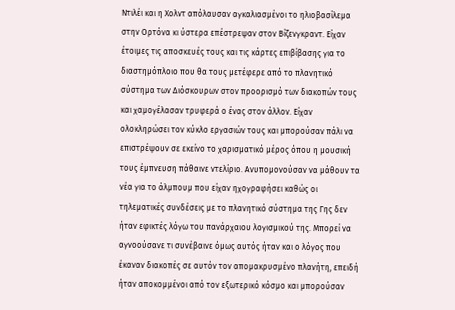Ντιλέι και η Χολντ απόλαυσαν αγκαλιασμένοι το ηλιοβασίλεμα στην Ορτόνα κι ύστερα επέστρεψαν στον Βίζενγκραντ. Είχαν έτοιμες τις αποσκευές τους και τις κάρτες επιβίβασης για το διαστημόπλοιο που θα τους μετέφερε από το πλανητικό σύστημα των Διόσκουρων στον προορισμό των διακοπών τους και χαμογέλασαν τρυφερά ο ένας στον άλλον. Είχαν ολοκληρώσει τον κύκλο εργασιών τους και μπορούσαν πάλι να επιστρέψουν σε εκείνο το χαρισματικό μέρος όπου η μουσική τους έμπνευση πάθαινε ντελίριο. Ανυπομονούσαν να μάθουν τα νέα για το άλμπουμ που είχαν ηχογραφήσει καθώς οι τηλεματικές συνδέσεις με το πλανητικό σύστημα της Γης δεν ήταν εφικτές λόγω του πανάρχαιου λογισμικού της. Μπορεί να αγνοούσανε τι συνέβαινε όμως αυτός ήταν και ο λόγος που έκαναν διακοπές σε αυτόν τον απομακρυσμένο πλανήτη, επειδή ήταν αποκομμένοι από τον εξωτερικό κόσμο και μπορούσαν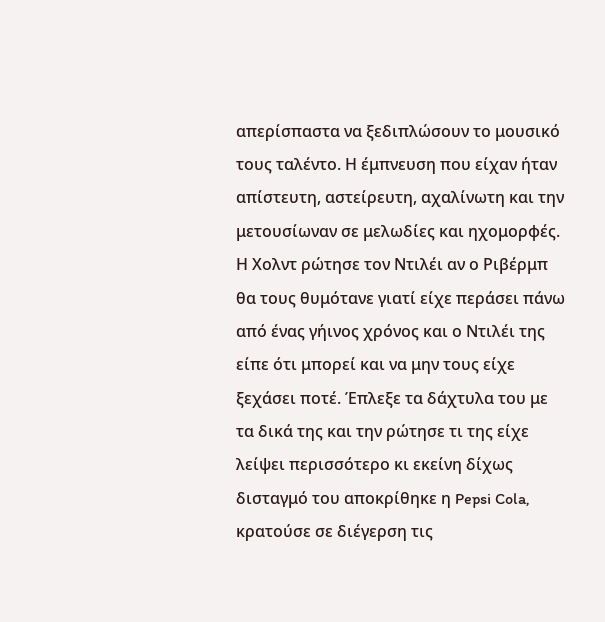απερίσπαστα να ξεδιπλώσουν το μουσικό τους ταλέντο. Η έμπνευση που είχαν ήταν απίστευτη, αστείρευτη, αχαλίνωτη και την μετουσίωναν σε μελωδίες και ηχομορφές. Η Χολντ ρώτησε τον Ντιλέι αν ο Ριβέρμπ θα τους θυμότανε γιατί είχε περάσει πάνω από ένας γήινος χρόνος και ο Ντιλέι της είπε ότι μπορεί και να μην τους είχε ξεχάσει ποτέ. Έπλεξε τα δάχτυλα του με τα δικά της και την ρώτησε τι της είχε λείψει περισσότερο κι εκείνη δίχως δισταγμό του αποκρίθηκε η Pepsi Cola, κρατούσε σε διέγερση τις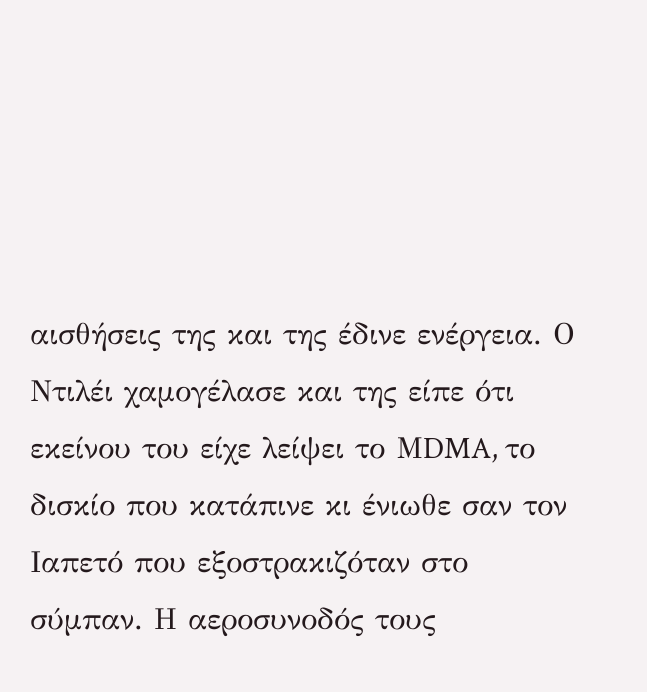αισθήσεις της και της έδινε ενέργεια. Ο Ντιλέι χαμογέλασε και της είπε ότι εκείνου του είχε λείψει το ΜDMA, το δισκίο που κατάπινε κι ένιωθε σαν τον Ιαπετό που εξοστρακιζόταν στο σύμπαν. Η αεροσυνοδός τους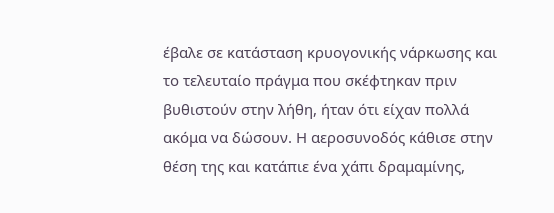έβαλε σε κατάσταση κρυογονικής νάρκωσης και το τελευταίο πράγμα που σκέφτηκαν πριν βυθιστούν στην λήθη, ήταν ότι είχαν πολλά ακόμα να δώσουν. Η αεροσυνοδός κάθισε στην θέση της και κατάπιε ένα χάπι δραμαμίνης,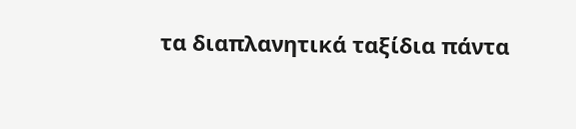τα διαπλανητικά ταξίδια πάντα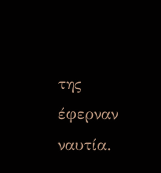της έφερναν ναυτία.